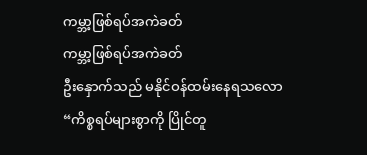ကမ္ဘာ့ဖြစ်ရပ်အကဲခတ်
ကမ္ဘာ့ဖြစ်ရပ်အကဲခတ်
ဦးနှောက်သည် မနိုင်ဝန်ထမ်းနေရသလော
“ကိစ္စရပ်များစွာကို ပြိုင်တူ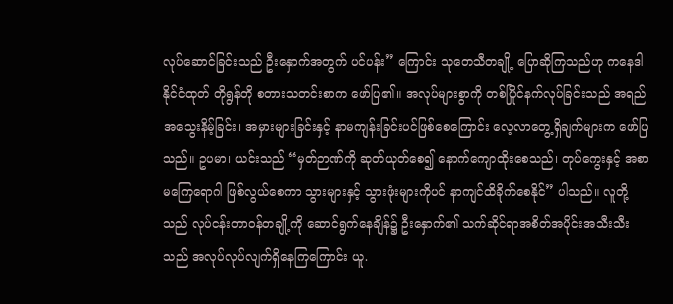လုပ်ဆောင်ခြင်းသည် ဦးနှောက်အတွက် ပင်ပန်း” ကြောင်း သုတေသီတချို့ ပြောဆိုကြသည်ဟု ကနေဒါနိုင်ငံထုတ် တိုရွန်တို စတားသတင်းစာက ဖော်ပြ၏။ အလုပ်များစွာကို တစ်ပြိုင်နက်လုပ်ခြင်းသည် အရည်အသွေးနိမ့်ခြင်း၊ အမှားများခြင်းနှင့် နာမကျန်းခြင်းပင်ဖြစ်စေကြောင်း လေ့လာတွေ့ရှိချက်များက ဖော်ပြသည်။ ဥပမာ၊ ယင်းသည် “မှတ်ဉာဏ်ကို ဆုတ်ယုတ်စေ၍ နောက်ကျောထိုးစေသည်၊ တုပ်ကွေးနှင့် အစာမကြေရောဂါ ဖြစ်လွယ်စေကာ သွားများနှင့် သွားဖုံးများကိုပင် နာကျင်ထိခိုက်စေနိုင်” ပါသည်။ လူတို့သည် လုပ်ငန်းတာဝန်တချို့ကို ဆောင်ရွက်နေချိန်၌ ဦးနှောက်၏ သက်ဆိုင်ရာအစိတ်အပိုင်းအသီးသီးသည် အလုပ်လုပ်လျက်ရှိနေကြကြောင်း ယူ.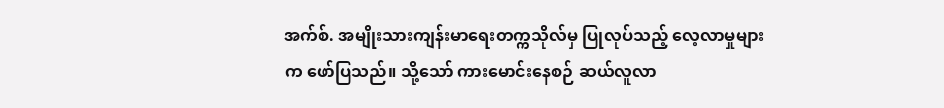အက်စ်. အမျိုးသားကျန်းမာရေးတက္ကသိုလ်မှ ပြုလုပ်သည့် လေ့လာမှုများက ဖော်ပြသည်။ သို့သော် ကားမောင်းနေစဉ် ဆယ်လူလာ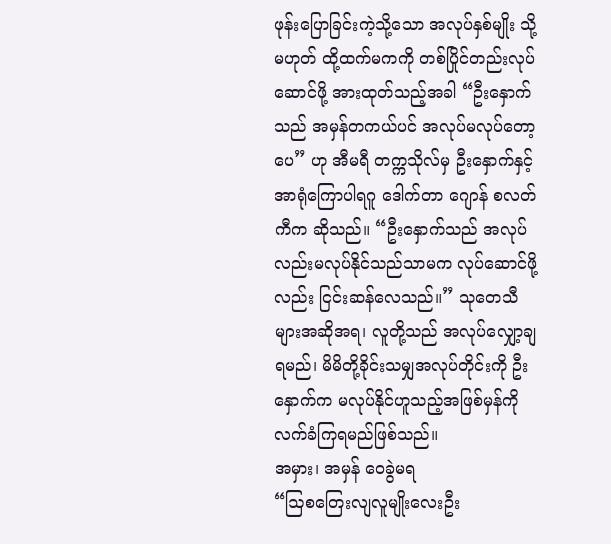ဖုန်းပြောခြင်းကဲ့သို့သော အလုပ်နှစ်မျိုး သို့မဟုတ် ထို့ထက်မကကို တစ်ပြိုင်တည်းလုပ်ဆောင်ဖို့ အားထုတ်သည့်အခါ “ဦးနှောက်သည် အမှန်တကယ်ပင် အလုပ်မလုပ်တော့ပေ” ဟု အီမရီ တက္ကသိုလ်မှ ဦးနှောက်နှင့်အာရုံကြောပါရဂူ ဒေါက်တာ ဂျောန် စလတ်ကီက ဆိုသည်။ “ဦးနှောက်သည် အလုပ်လည်းမလုပ်နိုင်သည်သာမက လုပ်ဆောင်ဖို့လည်း ငြင်းဆန်လေသည်။” သုတေသီများအဆိုအရ၊ လူတို့သည် အလုပ်လျှော့ချရမည်၊ မိမိတို့ခိုင်းသမျှအလုပ်တိုင်းကို ဦးနှောက်က မလုပ်နိုင်ဟူသည့်အဖြစ်မှန်ကို လက်ခံကြရမည်ဖြစ်သည်။
အမှား၊ အမှန် ဝေခွဲမရ
“ဩစတြေးလျလူမျိုးလေးဦး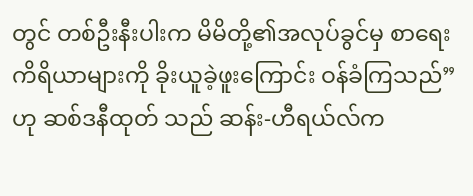တွင် တစ်ဦးနီးပါးက မိမိတို့၏အလုပ်ခွင်မှ စာရေးကိရိယာများကို ခိုးယူခဲ့ဖူးကြောင်း ဝန်ခံကြသည်” ဟု ဆစ်ဒနီထုတ် သည် ဆန်း-ဟီရယ်လ်က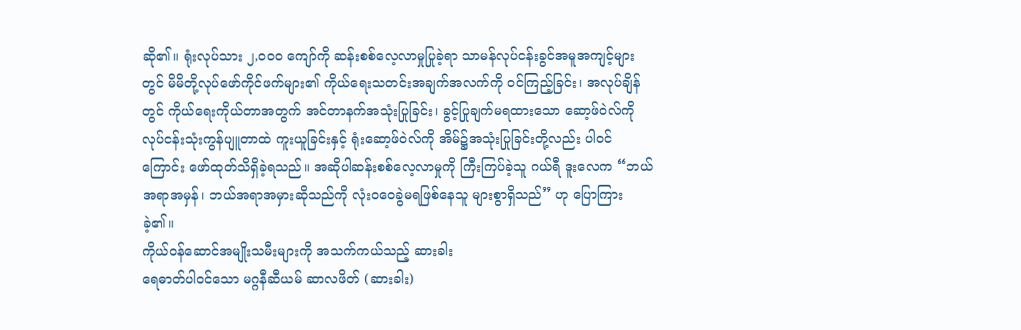ဆို၏။ ရုံးလုပ်သား ၂,၀၀၀ ကျော်ကို ဆန်းစစ်လေ့လာမှုပြုခဲ့ရာ သာမန်လုပ်ငန်းခွင်အမူအကျင့်များတွင် မိမိတို့လုပ်ဖော်ကိုင်ဖက်များ၏ ကိုယ်ရေးသတင်းအချက်အလက်ကို ဝင်ကြည့်ခြင်း၊ အလုပ်ချိန်တွင် ကိုယ်ရေးကိုယ်တာအတွက် အင်တာနက်အသုံးပြုခြင်း၊ ခွင့်ပြုချက်မရထားသော ဆော့ဖ်ဝဲလ်ကို လုပ်ငန်းသုံးကွန်ပျူတာထဲ ကူးယူခြင်းနှင့် ရုံးဆော့ဖ်ဝဲလ်ကို အိမ်၌အသုံးပြုခြင်းတို့လည်း ပါဝင်ကြောင်း ဖော်ထုတ်သိရှိခဲ့ရသည်။ အဆိုပါဆန်းစစ်လေ့လာမှုကို ကြီးကြပ်ခဲ့သူ ဂယ်ရီ ဒူးလေက “ဘယ်အရာအမှန်၊ ဘယ်အရာအမှားဆိုသည်ကို လုံးဝဝေခွဲမရဖြစ်နေသူ များစွာရှိသည်” ဟု ပြောကြားခဲ့၏။
ကိုယ်ဝန်ဆောင်အမျိုးသမီးများကို အသက်ကယ်သည့် ဆားခါး
ရေဓာတ်ပါဝင်သော မဂ္ဂနီဆီယမ် ဆာလဖိတ် (ဆားခါး)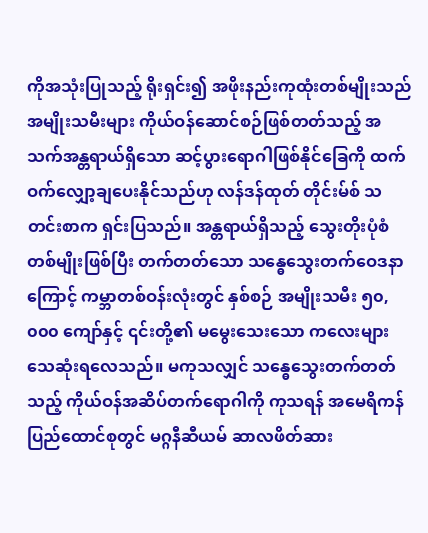ကိုအသုံးပြုသည့် ရိုးရှင်း၍ အဖိုးနည်းကုထုံးတစ်မျိုးသည် အမျိုးသမီးများ ကိုယ်ဝန်ဆောင်စဉ်ဖြစ်တတ်သည့် အသက်အန္တရာယ်ရှိသော ဆင့်ပွားရောဂါဖြစ်နိုင်ခြေကို ထက်ဝက်လျှော့ချပေးနိုင်သည်ဟု လန်ဒန်ထုတ် တိုင်းမ်စ် သတင်းစာက ရှင်းပြသည်။ အန္တရာယ်ရှိသည့် သွေးတိုးပုံစံတစ်မျိုးဖြစ်ပြီး တက်တတ်သော သန္ဓေသွေးတက်ဝေဒနာကြောင့် ကမ္ဘာတစ်ဝန်းလုံးတွင် နှစ်စဉ် အမျိုးသမီး ၅၀,၀၀၀ ကျော်နှင့် ၎င်းတို့၏ မမွေးသေးသော ကလေးများ သေဆုံးရလေသည်။ မကုသလျှင် သန္ဓေသွေးတက်တတ်သည့် ကိုယ်ဝန်အဆိပ်တက်ရောဂါကို ကုသရန် အမေရိကန်ပြည်ထောင်စုတွင် မဂ္ဂနီဆီယမ် ဆာလဖိတ်ဆား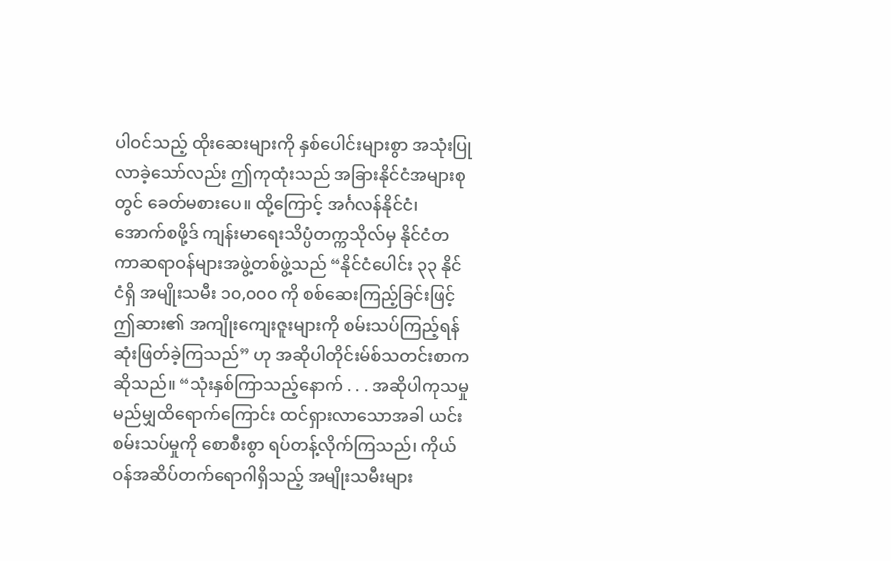ပါဝင်သည့် ထိုးဆေးများကို နှစ်ပေါင်းများစွာ အသုံးပြုလာခဲ့သော်လည်း ဤကုထုံးသည် အခြားနိုင်ငံအများစုတွင် ခေတ်မစားပေ။ ထို့ကြောင့် အင်္ဂလန်နိုင်ငံ၊ အောက်စဖို့ဒ် ကျန်းမာရေးသိပ္ပံတက္ကသိုလ်မှ နိုင်ငံတကာဆရာဝန်များအဖွဲ့တစ်ဖွဲ့သည် “နိုင်ငံပေါင်း ၃၃ နိုင်ငံရှိ အမျိုးသမီး ၁၀,၀၀၀ ကို စစ်ဆေးကြည့်ခြင်းဖြင့် ဤဆား၏ အကျိုးကျေးဇူးများကို စမ်းသပ်ကြည့်ရန် ဆုံးဖြတ်ခဲ့ကြသည်” ဟု အဆိုပါတိုင်းမ်စ်သတင်းစာကဆိုသည်။ “သုံးနှစ်ကြာသည့်နောက် . . . အဆိုပါကုသမှု မည်မျှထိရောက်ကြောင်း ထင်ရှားလာသောအခါ ယင်းစမ်းသပ်မှုကို စောစီးစွာ ရပ်တန့်လိုက်ကြသည်၊ ကိုယ်ဝန်အဆိပ်တက်ရောဂါရှိသည့် အမျိုးသမီးများ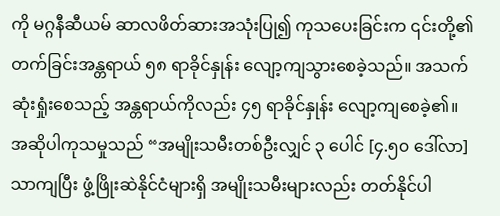ကို မဂ္ဂနီဆီယမ် ဆာလဖိတ်ဆားအသုံးပြု၍ ကုသပေးခြင်းက ၎င်းတို့၏ တက်ခြင်းအန္တရာယ် ၅၈ ရာခိုင်နှုန်း လျော့ကျသွားစေခဲ့သည်။ အသက်ဆုံးရှုံးစေသည့် အန္တရာယ်ကိုလည်း ၄၅ ရာခိုင်နှုန်း လျော့ကျစေခဲ့၏။ အဆိုပါကုသမှုသည် “အမျိုးသမီးတစ်ဦးလျှင် ၃ ပေါင် [၄.၅၀ ဒေါ်လာ] သာကျပြီး ဖွံ့ဖြိုးဆဲနိုင်ငံများရှိ အမျိုးသမီးများလည်း တတ်နိုင်ပါ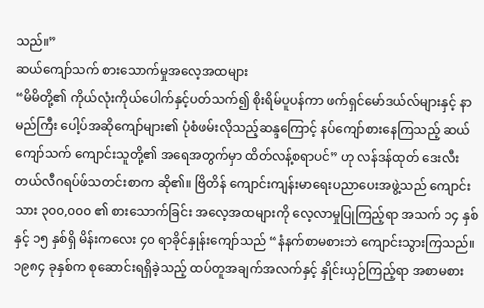သည်။”
ဆယ်ကျော်သက် စားသောက်မှုအလေ့အထများ
“မိမိတို့၏ ကိုယ်လုံးကိုယ်ပေါက်နှင့်ပတ်သက်၍ စိုးရိမ်ပူပန်ကာ ဖက်ရှင်မော်ဒယ်လ်များနှင့် နာမည်ကြီး ပေါ့ပ်အဆိုကျော်များ၏ ပုံစံဖမ်းလိုသည့်ဆန္ဒကြောင့် နပ်ကျော်စားနေကြသည့် ဆယ်ကျော်သက် ကျောင်းသူတို့၏ အရေအတွက်မှာ ထိတ်လန့်စရာပင်” ဟု လန်ဒန်ထုတ် ဒေးလီး တယ်လီဂရပ်ဖ်သတင်းစာက ဆို၏။ ဗြိတိန် ကျောင်းကျန်းမာရေးပညာပေးအဖွဲ့သည် ကျောင်းသား ၃၀၀,၀၀၀ ၏ စားသောက်ခြင်း အလေ့အထများကို လေ့လာမှုပြုကြည့်ရာ အသက် ၁၄ နှစ်နှင့် ၁၅ နှစ်ရှိ မိန်းကလေး ၄၀ ရာခိုင်နှုန်းကျော်သည် “နံနက်စာမစားဘဲ ကျောင်းသွားကြသည်။ ၁၉၈၄ ခုနှစ်က စုဆောင်းရရှိခဲ့သည့် ထပ်တူအချက်အလက်နှင့် နှိုင်းယှဉ်ကြည့်ရာ အစာမစား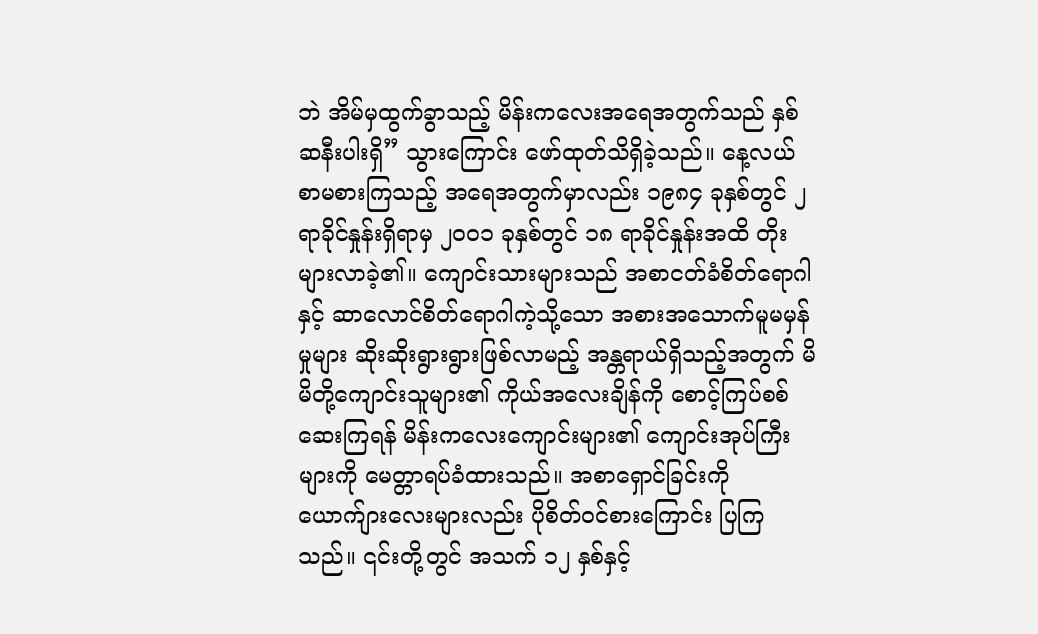ဘဲ အိမ်မှထွက်ခွာသည့် မိန်းကလေးအရေအတွက်သည် နှစ်ဆနီးပါးရှိ” သွားကြောင်း ဖော်ထုတ်သိရှိခဲ့သည်။ နေ့လယ်စာမစားကြသည့် အရေအတွက်မှာလည်း ၁၉၈၄ ခုနှစ်တွင် ၂ ရာခိုင်နှုန်းရှိရာမှ ၂၀၀၁ ခုနှစ်တွင် ၁၈ ရာခိုင်နှုန်းအထိ တိုးများလာခဲ့၏။ ကျောင်းသားများသည် အစာငတ်ခံစိတ်ရောဂါနှင့် ဆာလောင်စိတ်ရောဂါကဲ့သို့သော အစားအသောက်မူမမှန်မှုများ ဆိုးဆိုးရွားရွားဖြစ်လာမည့် အန္တရာယ်ရှိသည့်အတွက် မိမိတို့ကျောင်းသူများ၏ ကိုယ်အလေးချိန်ကို စောင့်ကြပ်စစ်ဆေးကြရန် မိန်းကလေးကျောင်းများ၏ ကျောင်းအုပ်ကြီးများကို မေတ္တာရပ်ခံထားသည်။ အစာရှောင်ခြင်းကို ယောက်ျားလေးများလည်း ပိုစိတ်ဝင်စားကြောင်း ပြကြသည်။ ၎င်းတို့တွင် အသက် ၁၂ နှစ်နှင့်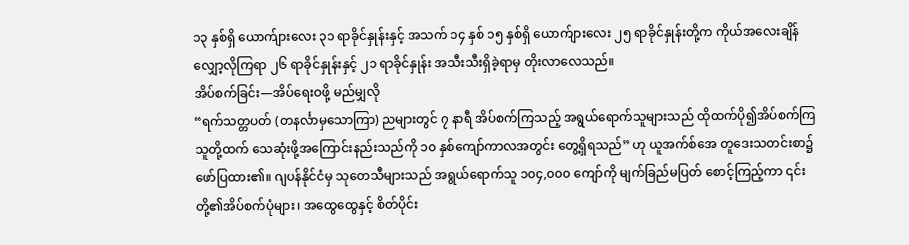၁၃ နှစ်ရှိ ယောက်ျားလေး ၃၁ ရာခိုင်နှုန်းနှင့် အသက် ၁၄ နှစ် ၁၅ နှစ်ရှိ ယောက်ျားလေး ၂၅ ရာခိုင်နှုန်းတို့က ကိုယ်အလေးချိန်လျှော့လိုကြရာ ၂၆ ရာခိုင်နှုန်းနှင့် ၂၁ ရာခိုင်နှုန်း အသီးသီးရှိခဲ့ရာမှ တိုးလာလေသည်။
အိပ်စက်ခြင်း—အိပ်ရေးဝဖို့ မည်မျှလို
“ရက်သတ္တပတ် (တနင်္လာမှသောကြာ) ညများတွင် ၇ နာရီ အိပ်စက်ကြသည့် အရွယ်ရောက်သူများသည် ထိုထက်ပို၍အိပ်စက်ကြသူတို့ထက် သေဆုံးဖို့အကြောင်းနည်းသည်ကို ၁၀ နှစ်ကျော်ကာလအတွင်း တွေ့ရှိရသည်” ဟု ယူအက်စ်အေ တူဒေးသတင်းစာ၌ ဖော်ပြထား၏။ ဂျပန်နိုင်ငံမှ သုတေသီများသည် အရွယ်ရောက်သူ ၁၀၄,၀၀၀ ကျော်ကို မျက်ခြည်မပြတ် စောင့်ကြည့်ကာ ၎င်းတို့၏အိပ်စက်ပုံများ၊ အထွေထွေနှင့် စိတ်ပိုင်း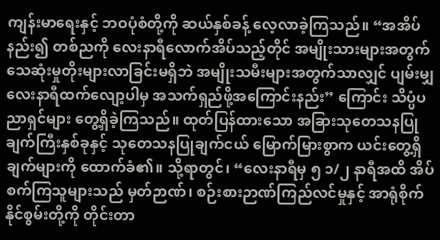ကျန်းမာရေးနှင့် ဘဝပုံစံတို့ကို ဆယ်နှစ်ခန့် လေ့လာခဲ့ကြသည်။ “အအိပ်နည်း၍ တစ်ညကို လေးနာရီလောက်အိပ်သည့်တိုင် အမျိုးသားများအတွက် သေဆုံးမှုတိုးများလာခြင်းမရှိဘဲ အမျိုးသမီးများအတွက်သာလျှင် ပျမ်းမျှလေးနာရီထက်လျော့ပါမှ အသက်ရှည်ဖို့အကြောင်းနည်း” ကြောင်း သိပ္ပံပညာရှင်များ တွေ့ရှိခဲ့ကြသည်။ ထုတ်ပြန်ထားသော အခြားသုတေသနပြုချက်ကြီးနှစ်ခုနှင့် သုတေသနပြုချက်ငယ် မြောက်မြားစွာက ယင်းတွေ့ရှိချက်များကို ထောက်ခံ၏။ သို့ရာတွင်၊ “လေးနာရီမှ ၅ ၁/၂ နာရီအထိ အိပ်စက်ကြသူများသည် မှတ်ဉာဏ်၊ စဉ်းစားဉာဏ်ကြည်လင်မှုနှင့် အာရုံစိုက်နိုင်စွမ်းတို့ကို တိုင်းတာ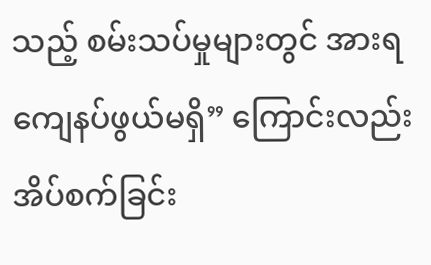သည့် စမ်းသပ်မှုများတွင် အားရကျေနပ်ဖွယ်မရှိ” ကြောင်းလည်း အိပ်စက်ခြင်း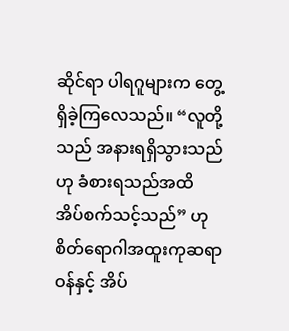ဆိုင်ရာ ပါရဂူများက တွေ့ရှိခဲ့ကြလေသည်။ “လူတို့သည် အနားရရှိသွားသည်ဟု ခံစားရသည်အထိ အိပ်စက်သင့်သည်” ဟု စိတ်ရောဂါအထူးကုဆရာဝန်နှင့် အိပ်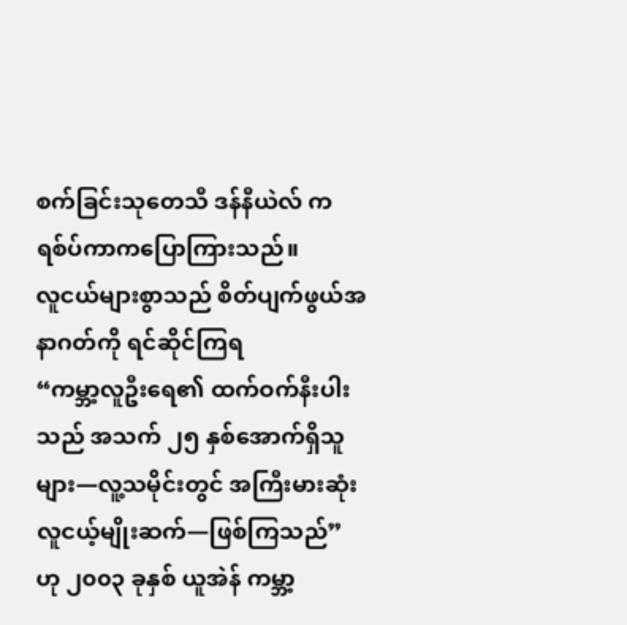စက်ခြင်းသုတေသီ ဒန်နီယဲလ် ကရစ်ပ်ကာကပြောကြားသည်။
လူငယ်များစွာသည် စိတ်ပျက်ဖွယ်အနာဂတ်ကို ရင်ဆိုင်ကြရ
“ကမ္ဘာ့လူဦးရေ၏ ထက်ဝက်နီးပါးသည် အသက် ၂၅ နှစ်အောက်ရှိသူများ—လူ့သမိုင်းတွင် အကြီးမားဆုံးလူငယ့်မျိုးဆက်—ဖြစ်ကြသည်” ဟု ၂၀၀၃ ခုနှစ် ယူအဲန် ကမ္ဘာ့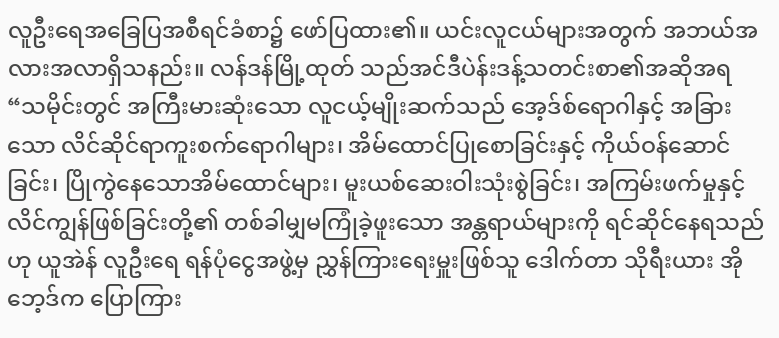လူဦးရေအခြေပြအစီရင်ခံစာ၌ ဖော်ပြထား၏။ ယင်းလူငယ်များအတွက် အဘယ်အလားအလာရှိသနည်း။ လန်ဒန်မြို့ထုတ် သည်အင်ဒီပဲန်းဒန့်သတင်းစာ၏အဆိုအရ “သမိုင်းတွင် အကြီးမားဆုံးသော လူငယ့်မျိုးဆက်သည် အေ့ဒ်စ်ရောဂါနှင့် အခြားသော လိင်ဆိုင်ရာကူးစက်ရောဂါများ၊ အိမ်ထောင်ပြုစောခြင်းနှင့် ကိုယ်ဝန်ဆောင်ခြင်း၊ ပြိုကွဲနေသောအိမ်ထောင်များ၊ မူးယစ်ဆေးဝါးသုံးစွဲခြင်း၊ အကြမ်းဖက်မှုနှင့် လိင်ကျွန်ဖြစ်ခြင်းတို့၏ တစ်ခါမျှမကြုံခဲ့ဖူးသော အန္တရာယ်များကို ရင်ဆိုင်နေရသည်ဟု ယူအဲန် လူဦးရေ ရန်ပုံငွေအဖွဲ့မှ ညွှန်ကြားရေးမှူးဖြစ်သူ ဒေါက်တာ သိုရီးယား အိုဘေ့ဒ်က ပြောကြား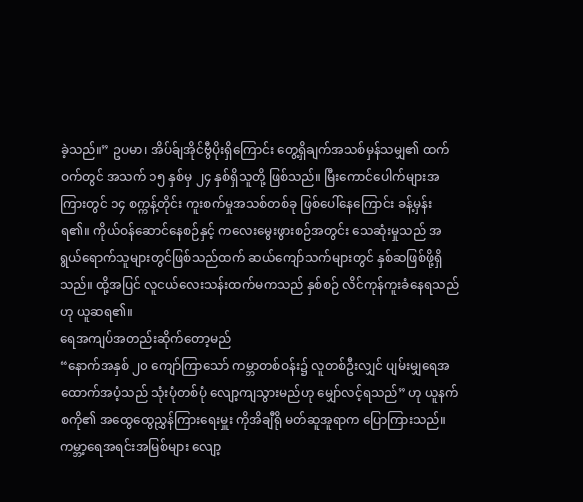ခဲ့သည်။” ဥပမာ၊ အိပ်ခ်ျအိုင်ဗွီပိုးရှိကြောင်း တွေ့ရှိချက်အသစ်မှန်သမျှ၏ ထက်ဝက်တွင် အသက် ၁၅ နှစ်မှ ၂၄ နှစ်ရှိသူတို့ ဖြစ်သည်။ မြီးကောင်ပေါက်များအကြားတွင် ၁၄ စက္ကန့်တိုင်း ကူးစက်မှုအသစ်တစ်ခု ဖြစ်ပေါ်နေကြောင်း ခန့်မှန်းရ၏။ ကိုယ်ဝန်ဆောင်နေစဉ်နှင့် ကလေးမွေးဖွားစဉ်အတွင်း သေဆုံးမှုသည် အရွယ်ရောက်သူများတွင်ဖြစ်သည်ထက် ဆယ်ကျော်သက်များတွင် နှစ်ဆဖြစ်ဖို့ရှိသည်။ ထို့အပြင် လူငယ်လေးသန်းထက်မကသည် နှစ်စဉ် လိင်ကုန်ကူးခံနေရသည်ဟု ယူဆရ၏။
ရေအကျပ်အတည်းဆိုက်တော့မည်
“နောက်အနှစ် ၂၀ ကျော်ကြာသော် ကမ္ဘာတစ်ဝန်း၌ လူတစ်ဦးလျှင် ပျမ်းမျှရေအထောက်အပံ့သည် သုံးပုံတစ်ပုံ လျော့ကျသွားမည်ဟု မျှော်လင့်ရသည်” ဟု ယူနက်စကို၏ အထွေထွေညွှန်ကြားရေးမှူး ကိုအိချီရို မတ်ဆူအူရာက ပြောကြားသည်။ ကမ္ဘာ့ရေအရင်းအမြစ်များ လျော့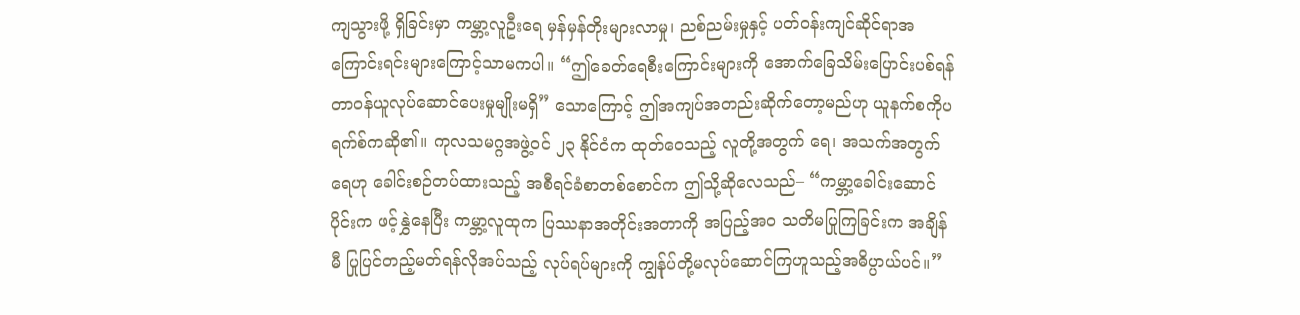ကျသွားဖို့ ရှိခြင်းမှာ ကမ္ဘာ့လူဦးရေ မှန်မှန်တိုးများလာမှု၊ ညစ်ညမ်းမှုနှင့် ပတ်ဝန်းကျင်ဆိုင်ရာအကြောင်းရင်းများကြောင့်သာမကပါ။ “ဤခေတ်ရေစီးကြောင်းများကို အောက်ခြေသိမ်းပြောင်းပစ်ရန် တာဝန်ယူလုပ်ဆောင်ပေးမှုမျိုးမရှိ” သောကြောင့် ဤအကျပ်အတည်းဆိုက်တော့မည်ဟု ယူနက်စကိုပရက်စ်ကဆို၏။ ကုလသမဂ္ဂအဖွဲ့ဝင် ၂၃ နိုင်ငံက ထုတ်ဝေသည့် လူတို့အတွက် ရေ၊ အသက်အတွက် ရေဟု ခေါင်းစဉ်တပ်ထားသည့် အစီရင်ခံစာတစ်စောင်က ဤသို့ဆိုလေသည်– “ကမ္ဘာ့ခေါင်းဆောင်ပိုင်းက ဖင့်နွှဲနေပြီး ကမ္ဘာ့လူထုက ပြဿနာအတိုင်းအတာကို အပြည့်အဝ သတိမပြုကြခြင်းက အချိန်မီ ပြုပြင်တည့်မတ်ရန်လိုအပ်သည့် လုပ်ရပ်များကို ကျွန်ုပ်တို့မလုပ်ဆောင်ကြဟူသည့်အဓိပ္ပာယ်ပင်။”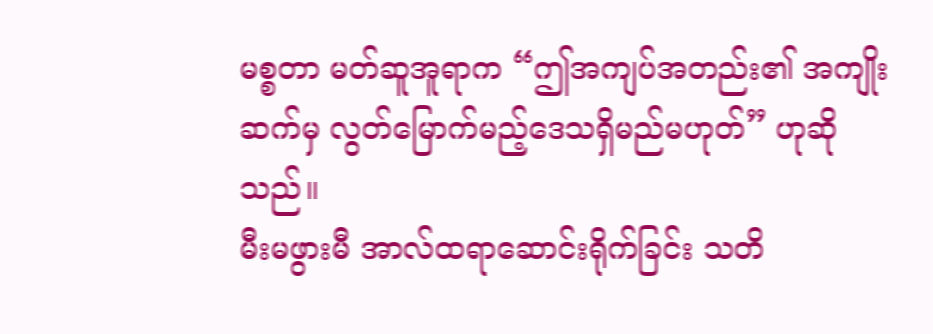မစ္စတာ မတ်ဆူအူရာက “ဤအကျပ်အတည်း၏ အကျိုးဆက်မှ လွတ်မြောက်မည့်ဒေသရှိမည်မဟုတ်” ဟုဆိုသည်။
မီးမဖွားမီ အာလ်ထရာဆောင်းရိုက်ခြင်း သတိ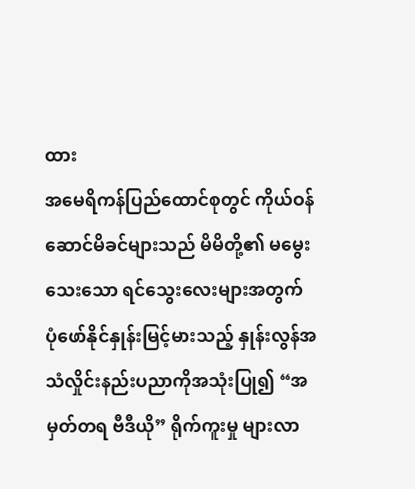ထား
အမေရိကန်ပြည်ထောင်စုတွင် ကိုယ်ဝန်ဆောင်မိခင်များသည် မိမိတို့၏ မမွေးသေးသော ရင်သွေးလေးများအတွက် ပုံဖော်နိုင်နှုန်းမြင့်မားသည့် နှုန်းလွန်အသံလှိုင်းနည်းပညာကိုအသုံးပြု၍ “အမှတ်တရ ဗီဒီယို” ရိုက်ကူးမှု များလာ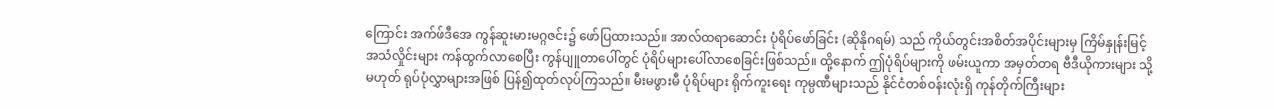ကြောင်း အက်ဖ်ဒီအေ ကွန်ဆူးမားမဂ္ဂဇင်း၌ ဖော်ပြထားသည်။ အာလ်ထရာဆောင်း ပုံရိပ်ဖော်ခြင်း (ဆိုနိုဂရမ်) သည် ကိုယ်တွင်းအစိတ်အပိုင်းများမှ ကြိမ်နှုန်းမြင့်အသံလှိုင်းများ ကန်ထွက်လာစေပြီး ကွန်ပျူတာပေါ်တွင် ပုံရိပ်များပေါ်လာစေခြင်းဖြစ်သည်။ ထို့နောက် ဤပုံရိပ်များကို ဖမ်းယူကာ အမှတ်တရ ဗီဒီယိုကားများ သို့မဟုတ် ရုပ်ပုံလွှာများအဖြစ် ပြန်၍ထုတ်လုပ်ကြသည်။ မီးမဖွားမီ ပုံရိပ်များ ရိုက်ကူးရေး ကုမ္ပဏီများသည် နိုင်ငံတစ်ဝန်းလုံးရှိ ကုန်တိုက်ကြီးများ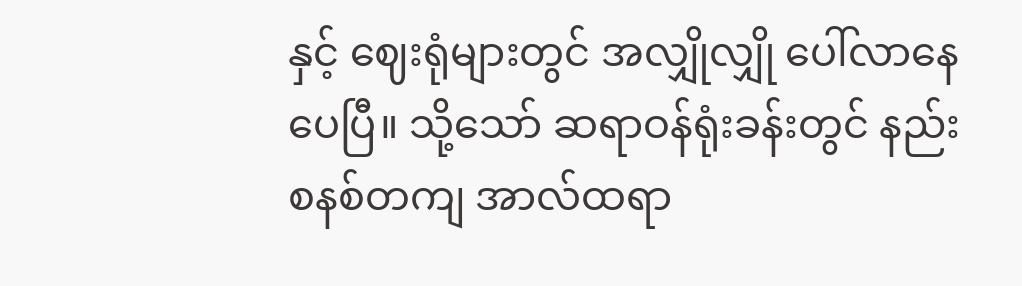နှင့် ဈေးရုံများတွင် အလျှိုလျှို ပေါ်လာနေပေပြီ။ သို့သော် ဆရာဝန်ရုံးခန်းတွင် နည်းစနစ်တကျ အာလ်ထရာ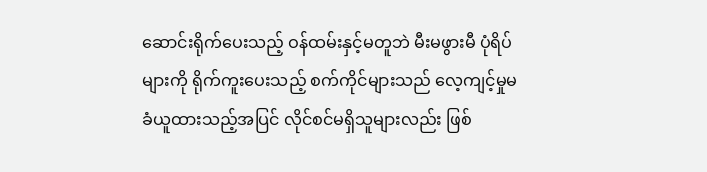ဆောင်းရိုက်ပေးသည့် ဝန်ထမ်းနှင့်မတူဘဲ မီးမဖွားမီ ပုံရိပ်များကို ရိုက်ကူးပေးသည့် စက်ကိုင်များသည် လေ့ကျင့်မှုမခံယူထားသည့်အပြင် လိုင်စင်မရှိသူများလည်း ဖြစ်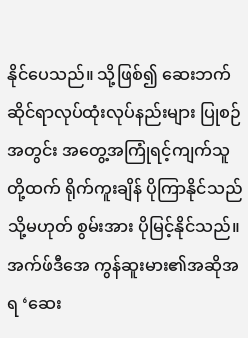နိုင်ပေသည်။ သို့ဖြစ်၍ ဆေးဘက်ဆိုင်ရာလုပ်ထုံးလုပ်နည်းများ ပြုစဉ်အတွင်း အတွေ့အကြုံရင့်ကျက်သူတို့ထက် ရိုက်ကူးချိန် ပိုကြာနိုင်သည် သို့မဟုတ် စွမ်းအား ပိုမြင့်နိုင်သည်။ အက်ဖ်ဒီအေ ကွန်ဆူးမား၏အဆိုအရ ‘ဆေး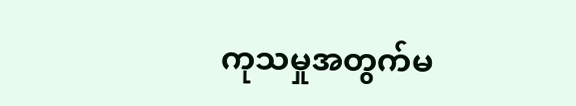ကုသမှုအတွက်မ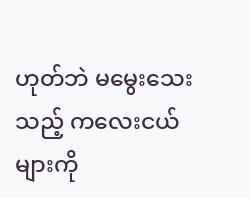ဟုတ်ဘဲ မမွေးသေးသည့် ကလေးငယ်များကို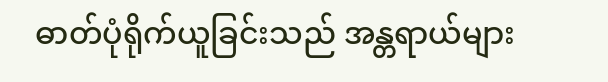ဓာတ်ပုံရိုက်ယူခြင်းသည် အန္တရာယ်များ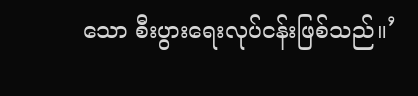သော စီးပွားရေးလုပ်ငန်းဖြစ်သည်။’